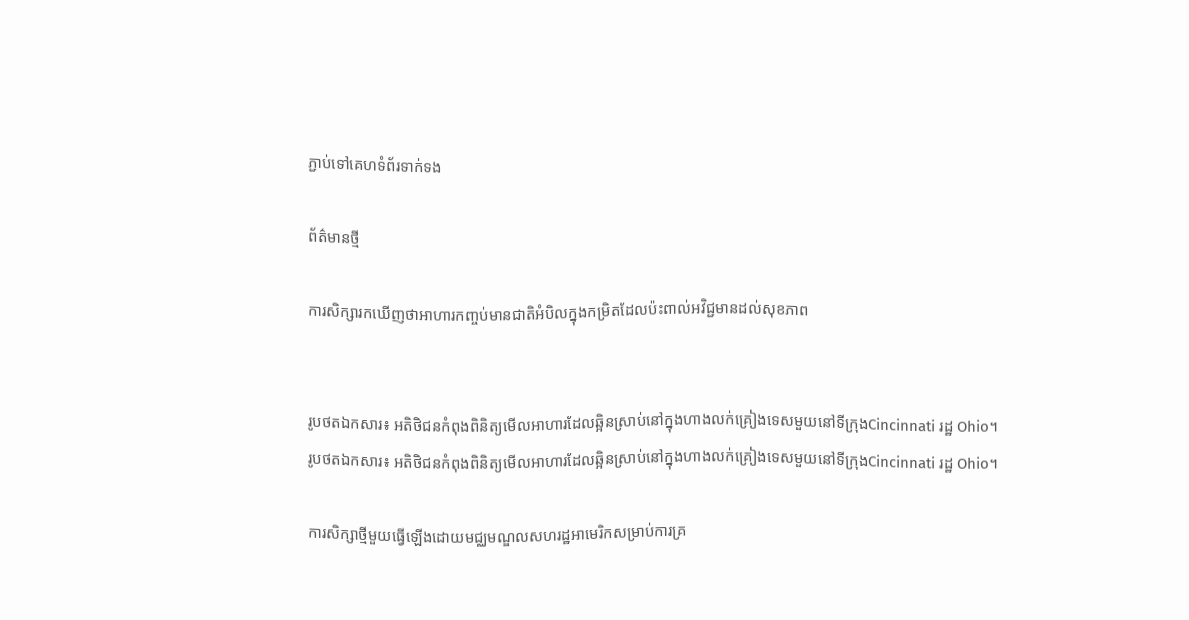ភ្ជាប់ទៅគេហទំព័រទាក់ទង

ព័ត៌មានថ្មី

ការសិក្សារកឃើញថាអាហារកញ្ចប់មានជាតិអំបិលក្នុងកម្រិតដែលប៉ះពាល់អវិជ្ជមានដល់សុខភាព


រូបថតឯកសារ៖ អតិថិជនកំពុងពិនិត្យមើលអាហារដែលឆ្អិនស្រាប់នៅក្នុងហាងលក់គ្រៀងទេសមួយនៅទីក្រុងCincinnati រដ្ឋ Ohio។
រូបថតឯកសារ៖ អតិថិជនកំពុងពិនិត្យមើលអាហារដែលឆ្អិនស្រាប់នៅក្នុងហាងលក់គ្រៀងទេសមួយនៅទីក្រុងCincinnati រដ្ឋ Ohio។

ការសិក្សាថ្មីមួយធ្វើឡើងដោយមជ្ឈមណ្ឌលសហរដ្ឋអាមេរិកសម្រាប់ការគ្រ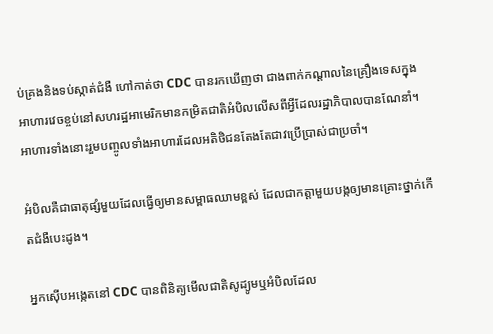ប់គ្រងនិងទប់ស្កាត់ជំងឺ ហៅកាត់ថា CDC បានរកឃើញថា ជាងពាក់កណ្តាលនៃគ្រឿងទេសក្នុងអាហារវេចខ្ចប់នៅសហរដ្ឋអាមេរិកមានកម្រិតជាតិអំបិលលើសពីអ្វីដែលរដ្ឋាភិបាលបានណែនាំ។ អាហារទាំងនោះរួមបញ្ចូលទាំងអាហារដែលអតិថិជនតែងតែជាវប្រើប្រាស់ជាប្រចាំ។

អំបិលគឺជាធាតុផ្សំមួយដែលធ្វើឲ្យមានសម្ពាធឈាមខ្ពស់ ដែលជាកត្តាមួយបង្កឲ្យមានគ្រោះថ្នាក់កើតជំងឺបេះដូង។

អ្នកស៊ើបអង្កេតនៅ CDC បានពិនិត្យមើលជាតិសូដ្យូមឬអំបិលដែល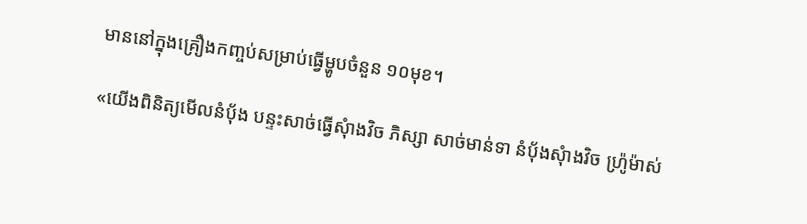មាននៅក្នុងគ្រឿងកញ្ចប់សម្រាប់ធ្វើម្ហូបចំនួន ១០មុខ។

«យើងពិនិត្យមើលនំបុ័ង បន្ទះសាច់ធ្វើសុំាងវិច ភិស្សា សាច់មាន់ទា នំប៉័ងសុំាងវិច ហ៉្រូម៉ាស់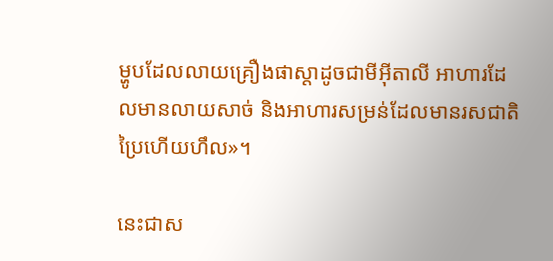ម្ហូបដែលលាយគ្រឿងផាស្តាដូចជាមីអ៊ីតាលី អាហារដែលមានលាយសាច់ និងអាហារសម្រន់ដែលមានរសជាតិប្រៃហើយហឹល»។

នេះជាស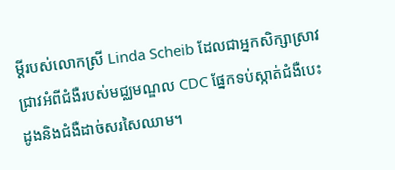ម្តីរបស់លោកស្រី Linda Scheib ដែលជាអ្នកសិក្សាស្រាវជ្រាវអំពីជំងឺរបស់មជ្ឈមណ្ឌល CDC ផ្នែកទប់ស្កាត់ជំងឺបេះដូងនិងជំងឺដាច់សរសៃឈាម។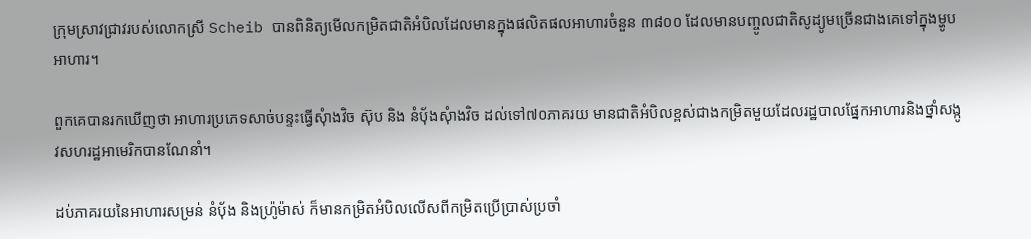ក្រុមស្រាវជ្រាវរបស់លោកស្រី Scheib បានពិនិត្យមើលកម្រិតជាតិអំបិលដែលមានក្នុងផលិតផលអាហារចំនួន ៣៨០០ ដែលមានបញ្ចូលជាតិសូដ្យូមច្រើនជាងគេទៅក្នុងម្ហូបអាហារ។

ពួកគេបានរកឃើញថា អាហារប្រភេទសាច់បន្ទះធ្វើសុំាងវិច ស៊ុប និង នំប៉័ងសុំាងវិច ដល់ទៅ៧០ភាគរយ មានជាតិអំបិលខ្ពស់ជាងកម្រិតមួយដែលរដ្ឋបាលផ្នែកអាហារនិងថ្នាំសង្កូវសហរដ្ឋអាមេរិកបានណែនាំ។

ដប់ភាគរយនៃអាហារសម្រន់ នំបុ័ង និងហ៉្រូម៉ាស់ ក៏មានកម្រិតអំបិលលើសពីកម្រិតប្រើប្រាស់ប្រចាំ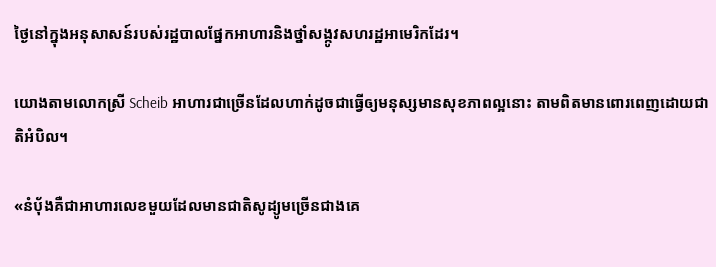ថ្ងៃនៅក្នុងអនុសាសន៍របស់រដ្ឋបាលផ្នែកអាហារនិងថ្នាំសង្កូវសហរដ្ឋអាមេរិកដែរ។

យោងតាមលោកស្រី Scheib អាហារជាច្រើនដែលហាក់ដូចជាធ្វើឲ្យមនុស្សមានសុខភាពល្អនោះ តាមពិតមានពោរពេញដោយជាតិអំបិល។

«នំបុ័ងគឺជាអាហារលេខមួយដែលមានជាតិសូដ្យូមច្រើនជាងគេ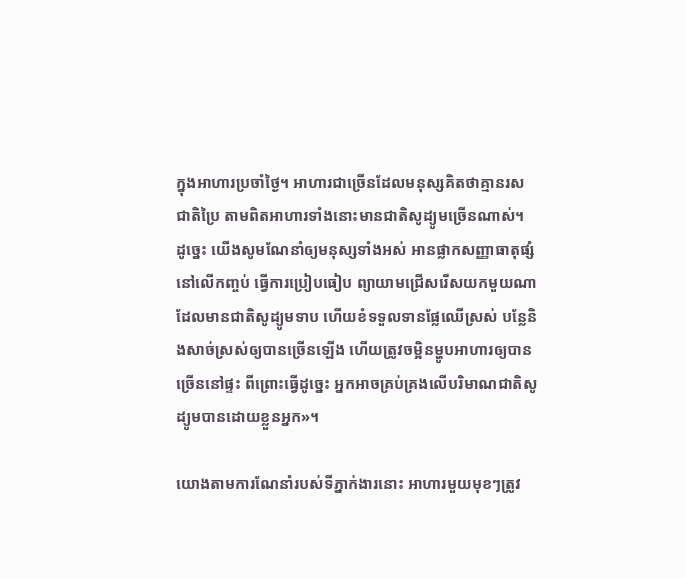ក្នុងអាហារប្រចាំថ្ងៃ។ អាហារជាច្រើនដែលមនុស្សគិតថាគ្មានរសជាតិប្រៃ តាមពិតអាហារទាំងនោះមានជាតិសូដ្យូមច្រើនណាស់។ ដូច្នេះ យើងសូមណែនាំឲ្យមនុស្សទាំងអស់ អានផ្លាកសញ្ញាធាតុផ្សំនៅលើកញ្ចប់ ធ្វើការប្រៀបធៀប ព្យាយាមជ្រើសរើសយកមួយណាដែលមានជាតិសូដ្យូមទាប ហើយខំទទួលទានផ្លែឈើស្រស់ បន្លែនិងសាច់ស្រស់ឲ្យបានច្រើនឡើង ហើយត្រូវចម្អិនម្ហូបអាហារឲ្យបានច្រើននៅផ្ទះ ពីព្រោះធ្វើដូច្នេះ អ្នកអាចគ្រប់គ្រងលើបរិមាណជាតិសូដ្យូមបានដោយខ្លួនអ្នក»។

យោងតាមការណែនាំរបស់ទីភ្នាក់ងារនោះ អាហារមួយមុខៗត្រូវ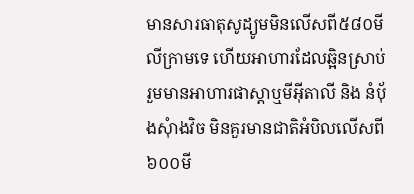មានសារធាតុសូដ្យូមមិនលើសពី៥៨០មីលីក្រាមទេ ហើយអាហារដែលឆ្អិនស្រាប់ រួមមានអាហារផាស្តាឬមីអ៊ីតាលី និង នំប៉័ងសុំាងវិច មិនគួរមានជាតិអំបិលលើសពី ៦០០មី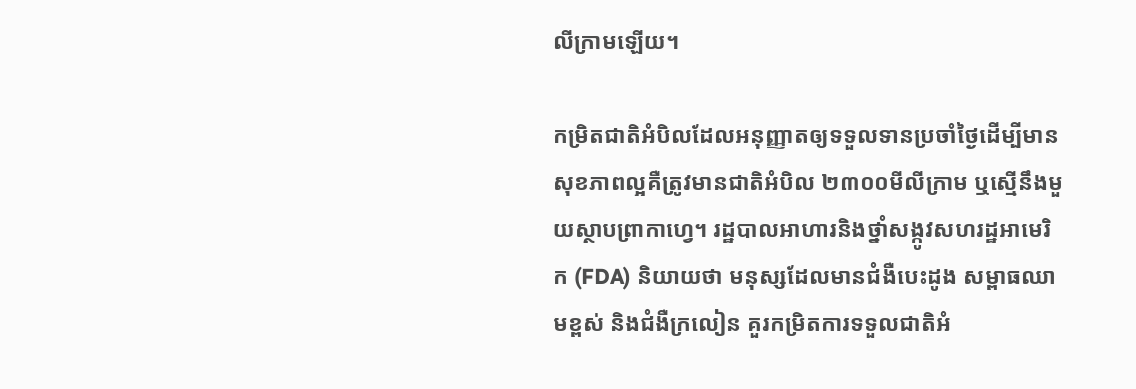លីក្រាមឡើយ។

កម្រិតជាតិអំបិលដែលអនុញ្ញាតឲ្យទទួលទានប្រចាំថ្ងៃដើម្បីមានសុខភាពល្អគឺត្រូវមានជាតិអំបិល ២៣០០មីលីក្រាម ឬស្មើនឹងមួយស្ថាបព្រាកាហ្វេ។ រដ្ឋបាលអាហារនិងថ្នាំសង្កូវសហរដ្ឋអាមេរិក (FDA) និយាយថា មនុស្សដែលមានជំងឺបេះដូង សម្ពាធឈាមខ្ពស់ និងជំងឺក្រលៀន គួរកម្រិតការទទួលជាតិអំ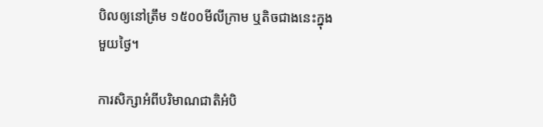បិលឲ្យនៅត្រឹម ១៥០០មីលីក្រាម ឬតិចជាងនេះក្នុងមួយថ្ងៃ។

ការសិក្សាអំពីបរិមាណជាតិអំបិ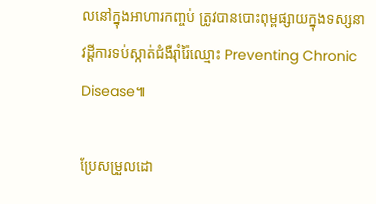លនៅក្នុងអាហារកញ្ចប់ ត្រូវបានបោះពុម្ពផ្សាយក្នុងទស្សនាវដ្តីការទប់ស្កាត់ជំងឺរ៉ាំរ៉ៃឈ្មោះ Preventing Chronic Disease៕

ប្រែសម្រួលដោ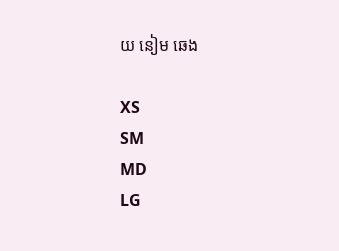យ នៀម ឆេង

XS
SM
MD
LG